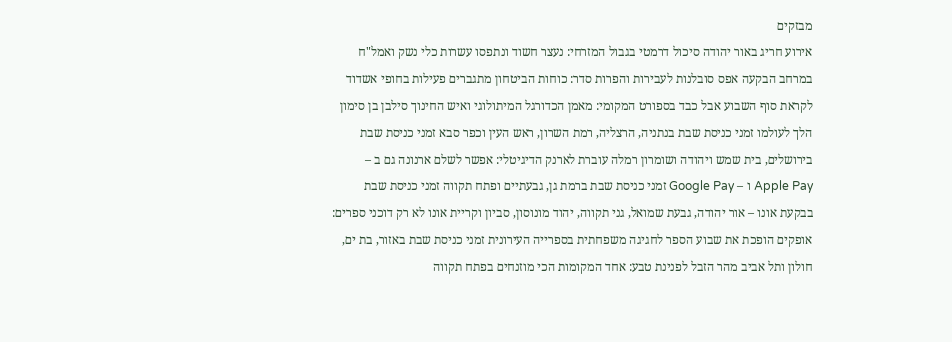מבזקים
אירוע חריג באור יהודה סיכול דרמטי בגבול המזרחי: נעצר חשוד ונתפסו עשרות כלי נשק ואמל"ח במרחב הבקעה אפס סובלנות לעבירות והפרות סדר: כוחות הביטחון מתגברים פעילות בחופי אשדוד לקראת סוף השבוע אבל כבד בספורט המקומי: מאמן הכדורגל המיתולוגי ואיש החינוך סילבן בן סימון הלך לעולמו זמני כניסת שבת בנתניה, הרצליה, רמת השרון, ראש העין וכפר סבא זמני כניסת שבת בירושלים, בית שמש ויהודה ושומרון רמלה עוברת לארנק הדיגיטלי: אפשר לשלם ארנונה גם ב – Apple Pay ו – Google Pay זמני כניסת שבת ברמת גן, גבעתיים ופתח תקווה זמני כניסת שבת בבקעת אונו – אור יהודה, גבעת שמואל, גני תקווה, יהוד מונוסון, סביון וקריית אונו לא רק דוכני ספרים: אופקים הופכת את שבוע הספר לחגיגה משפחתית בספרייה העירונית זמני כניסת שבת באזור, בת ים, חולון ותל אביב מהר הזבל לפנינת טבע: אחד המקומות הכי מוזנחים בפתח תקווה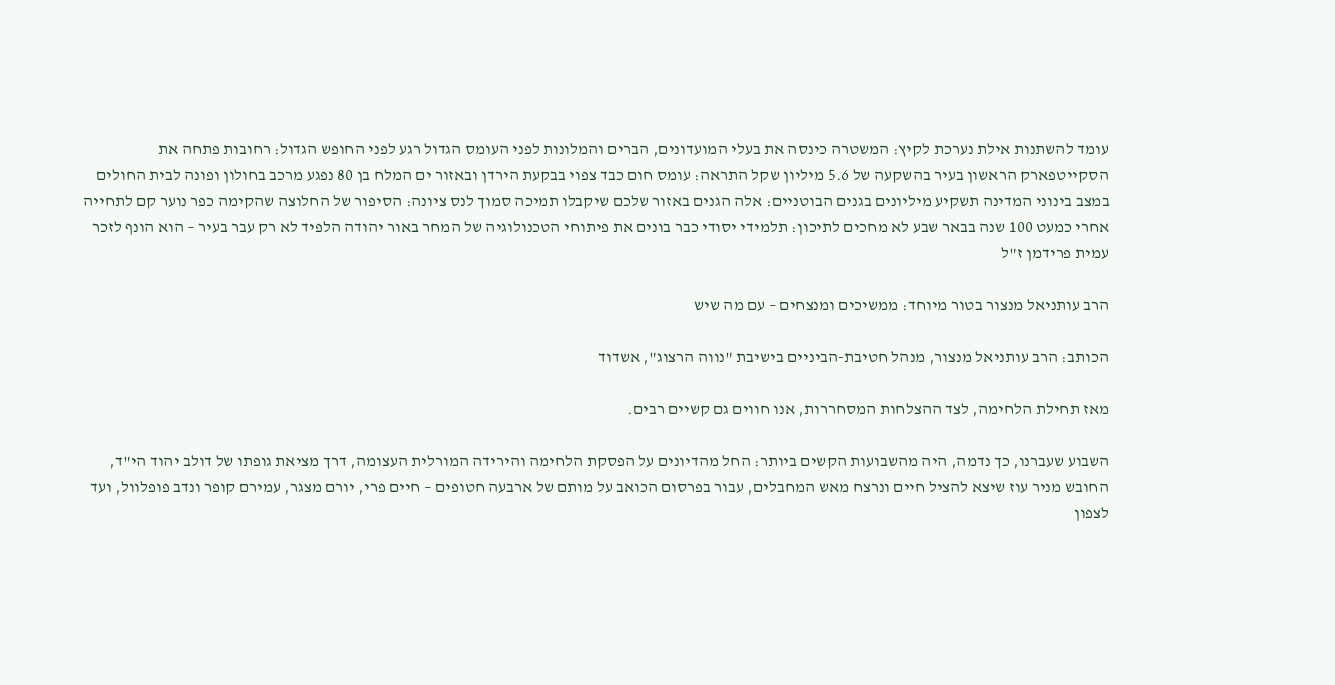עומד להשתנות אילת נערכת לקיץ: המשטרה כינסה את בעלי המועדונים, הברים והמלונות לפני העומס הגדול רגע לפני החופש הגדול: רחובות פתחה את הסקייטפארק הראשון בעיר בהשקעה של 5.6 מיליון שקל התראה: עומס חום כבד צפוי בבקעת הירדן ובאזור ים המלח בן 80 נפגע מרכב בחולון ופונה לבית החולים במצב בינוני המדינה תשקיע מיליונים בגנים הבוטניים: אלה הגנים באזור שלכם שיקבלו תמיכה סמוך לנס ציונה: הסיפור של החלוצה שהקימה כפר נוער קם לתחייה אחרי כמעט 100 שנה בבאר שבע לא מחכים לתיכון: תלמידי יסודי כבר בונים את פיתוחי הטכנולוגיה של המחר באור יהודה הלפיד לא רק עבר בעיר – הוא הונף לזכר עמית פרידמן ז"ל

הרב עותניאל מנצור בטור מיוחד: ממשיכים ומנצחים – עם מה שיש

הכותב: הרב עותניאל מנצור, מנהל חטיבת-הביניים בישיבת "נווה הרצוג", אשדוד

מאז תחילת הלחימה, לצד ההצלחות המסחררות, אנו חווים גם קשיים רבים.

השבוע שעברנו, כך נדמה, היה מהשבועות הקשים ביותר: החל מהדיונים על הפסקת הלחימה והירידה המורלית העצומה, דרך מציאת גופתו של דולב יהוד הי"ד, החובש מניר עוז שיצא להציל חיים ונרצח מאש המחבלים, עבור בפרסום הכואב על מותם של ארבעה חטופים – חיים פרי, יורם מצגר, עמירם קופר ונדב פופלוול, ועד לצפון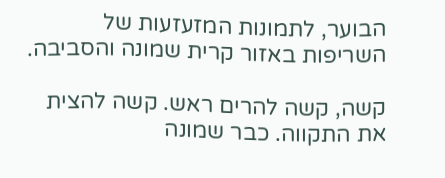הבוער, לתמונות המזעזעות של השריפות באזור קרית שמונה והסביבה.

קשה, קשה להרים ראש. קשה להצית את התקווה. כבר שמונה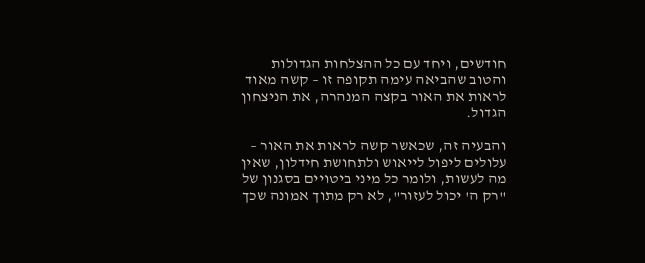חודשים, ויחד עם כל ההצלחות הגדולות והטוב שהביאה עימה תקופה זו – קשה מאוד לראות את האור בקצה המנהרה, את הניצחון הגדול.

והבעיה זה, שכאשר קשה לראות את האור – עלולים ליפול לייאוש ולתחושת חידלון, שאין מה לעשות, ולומר כל מיני ביטויים בסגנון של "רק ה' יכול לעזור", לא רק מתוך אמונה שכך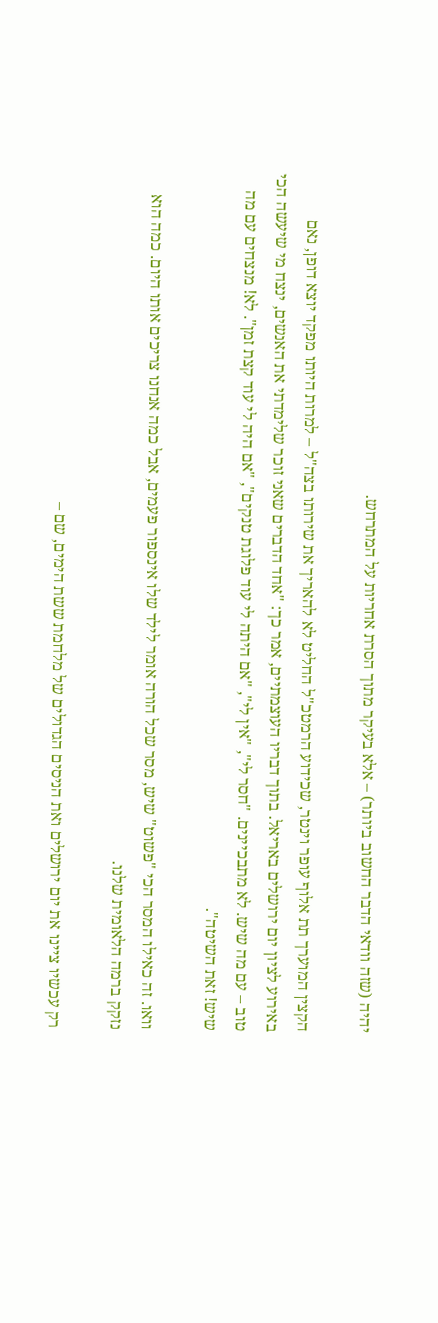יהיה (שזה וודאי הדבר החשוב ביותר) – אלא בעיקר מתוך הסרת אחריות על המתרחש.

הקצין המוערך תת אלוף עופר וינטר, שכידוע הרמטכ"ל החליט לא להאריך את שירותו בצה"ל – למרות היותו מפקד יוצא דופן, נאם באירוע לציון יום ירושלים באריאל. בתוך דבריו העוצמתיים, אמר כך: "אחד הדברים שאני זוכר שלימדתי את האנשים, ינצח מי שיעשה הכי טוב – עם מה שיש. לא מתבכיינים. "חסר לי", "אין לי", "אם היתה לי עוד פלוגת טנקים", "אם היה לי עוד קצת זמן". לא! מנצחים עם מה שיש! זאת השיטה".

וואו. זה כאילו המסר הכי "פשוט" שיש, מסר שכל הורה אומר לילד שלו אינספור פעמים, אבל כמה אנחנו צריכים אותו היום. כמה הוא נזקק ברמה הלאומית שלנו.

רק עכשיו ציינו את יום ירושלים ואת הניסים הגדולים של מלחמת ששת הימים, שם –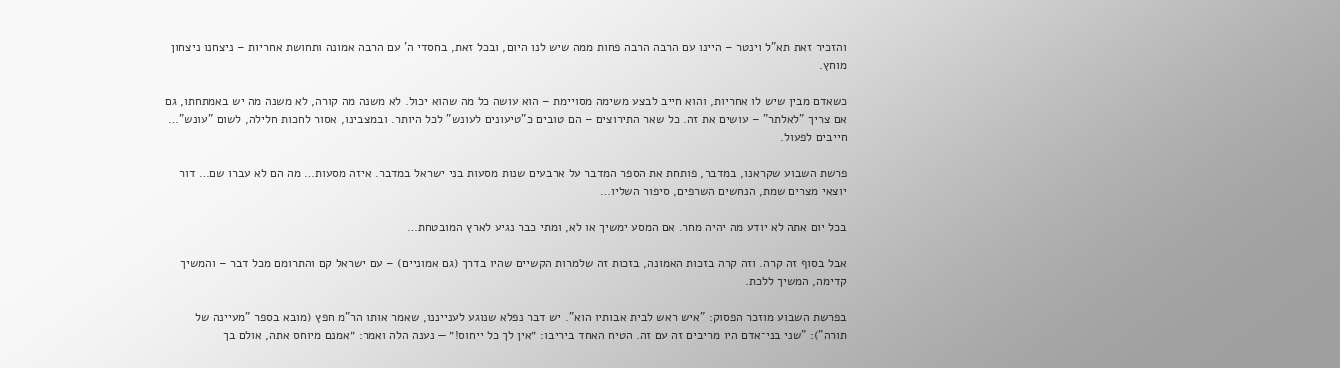והזכיר זאת תא"ל וינטר – היינו עם הרבה הרבה פחות ממה שיש לנו היום, ובכל זאת, בחסדי ה' עם הרבה אמונה ותחושת אחריות – ניצחנו ניצחון מוחץ.

כשאדם מבין שיש לו אחריות, והוא חייב לבצע משימה מסויימת – הוא עושה כל מה שהוא יכול. לא משנה מה קורה, לא משנה מה יש באמתחתו, גם אם צריך "לאלתר" – עושים את זה. כל שאר התירוצים – הם טובים כ"טיעונים לעונש" לכל היותר. ובמצבינו, אסור לחכות חלילה, לשום "עונש"… חייבים לפעול.

פרשת השבוע שקראנו, במדבר, פותחת את הספר המדבר על ארבעים שנות מסעות בני ישראל במדבר. איזה מסעות… מה הם לא עברו שם… דור יוצאי מצרים שמת, הנחשים השרפים, סיפור השליו…

בכל יום אתה לא יודע מה יהיה מחר. אם המסע ימשיך או לא, ומתי כבר נגיע לארץ המובטחת…

אבל בסוף זה קרה. וזה קרה בזכות האמונה, בזכות זה שלמרות הקשיים שהיו בדרך (גם אמוניים) – עם ישראל קם והתרומם מכל דבר – והמשיך קדימה, המשיך ללכת.

בפרשת השבוע מוזכר הפסוק: "איש ראש לבית אבותיו הוא". יש דבר נפלא שנוגע לענייננו, שאמר אותו הר"מ חפץ (מובא בספר "מעיינה של תורה"): "שני בני־אדם היו מריבים זה עם זה. הטיח האחד ביריבו: ״אין לך כל ייחוס!״ — נענה הלה ואמר: ״אמנם מיוחס אתה, אולם בך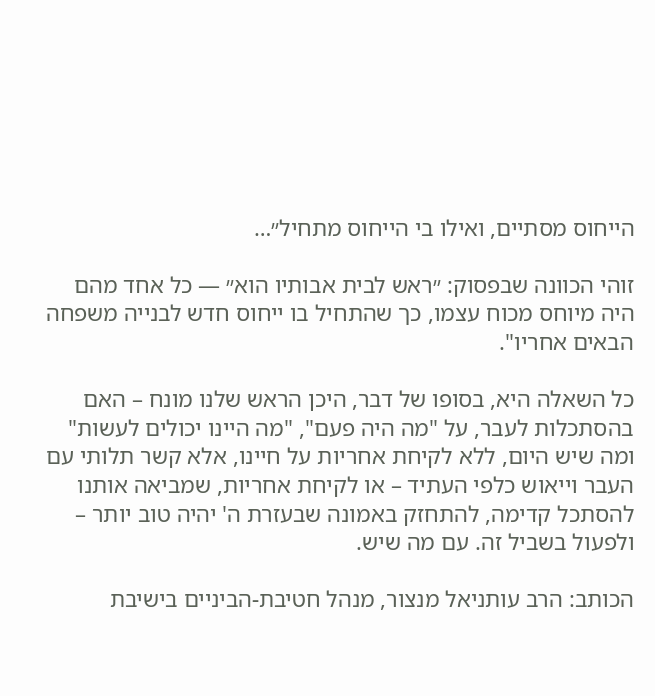הייחוס מסתיים, ואילו בי הייחוס מתחיל״…

זוהי הכוונה שבפסוק: ״ראש לבית אבותיו הוא״ — כל אחד מהם היה מיוחס מכוח עצמו, כך שהתחיל בו ייחוס חדש לבנייה משפחה הבאים אחריו".

כל השאלה היא, בסופו של דבר, היכן הראש שלנו מונח – האם בהסתכלות לעבר, על "מה היה פעם", "מה היינו יכולים לעשות" ומה שיש היום, ללא לקיחת אחריות על חיינו, אלא קשר תלותי עם העבר וייאוש כלפי העתיד – או לקיחת אחריות, שמביאה אותנו להסתכל קדימה, להתחזק באמונה שבעזרת ה' יהיה טוב יותר – ולפעול בשביל זה. עם מה שיש.

הכותב: הרב עותניאל מנצור, מנהל חטיבת-הביניים בישיבת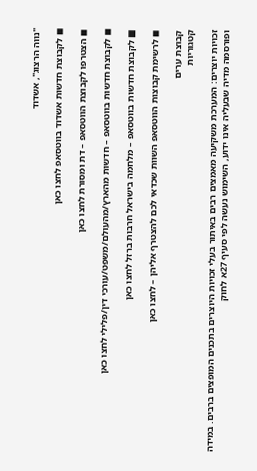"נווה הרצוג", אשדוד

◼ לקבוצת חדשות אשדוד בווטסאפ לחצו כאן

◼ הצטרפו לקבוצת הווטסאפ – דת ומסורת לחצו כאן

◼ לקבוצת חדשות בווטסאפ – חדשות מהארץ/מהעולם/משפט/עורכי דין/פלילי לחצו כאן

■ לקבוצת חדשות בווטסאפ – מלחמה בישראל חרבות ברזל לחצו כאן

◼ לרשימת קבוצות הווטסאפ השוות שכדאי לכם להצטרף אליהן – לחצו כאן

קבוצת ערים
קטגוריות

זכויות יוצרים: המערכת משקיעה מאמצים רבים באיתור בעלי זכויות היוצרים בתכנים המופצים ברבים. במידה ופורסמה מדיה שבעליה אינו ידוע, השימוש נעשה לפי סעיף 27א לחוק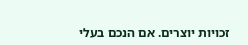זכויות יוצרים. אם הנכם בעלי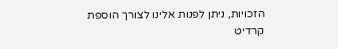הזכויות, ניתן לפנות אלינו לצורך הוספת קרדיט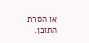או הסרת התוכן.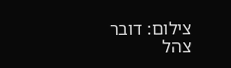צילום: דובר צהל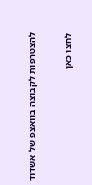להצטרפות לקבוצה בוואצפ של אשדוד

לחצו כאן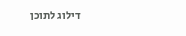דילוג לתוכן